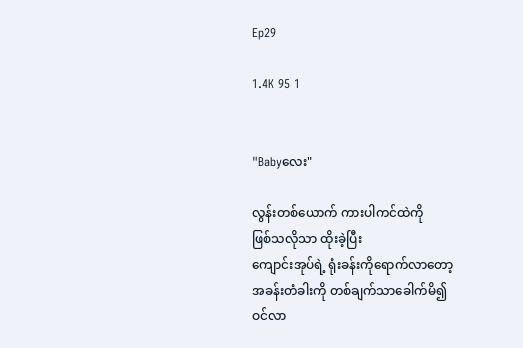Ep29

1.4K 95 1


"Babyလေး"

လွန်းတစ်ယောက် ကားပါကင်ထဲကို
ဖြစ်သလိုသာ ထိုးခဲ့ပြီး
ကျောင်းအုပ်ရဲ့ ရုံးခန်းကိုရောက်လာတော့
အခန်းတံခါးကို တစ်ချက်သာခေါက်မိ၍
ဝင်လာ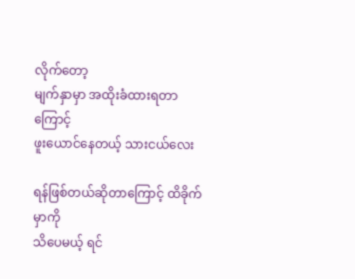လိုက်တော့
မျက်နှာမှာ အထိုးခံထားရတာကြောင့်
ဖူးယောင်နေတယ့် သားငယ်လေး

ရန်ဖြစ်တယ်ဆိုတာကြောင့် ထိခိုက်မှာကို
သိပေမယ့် ရင်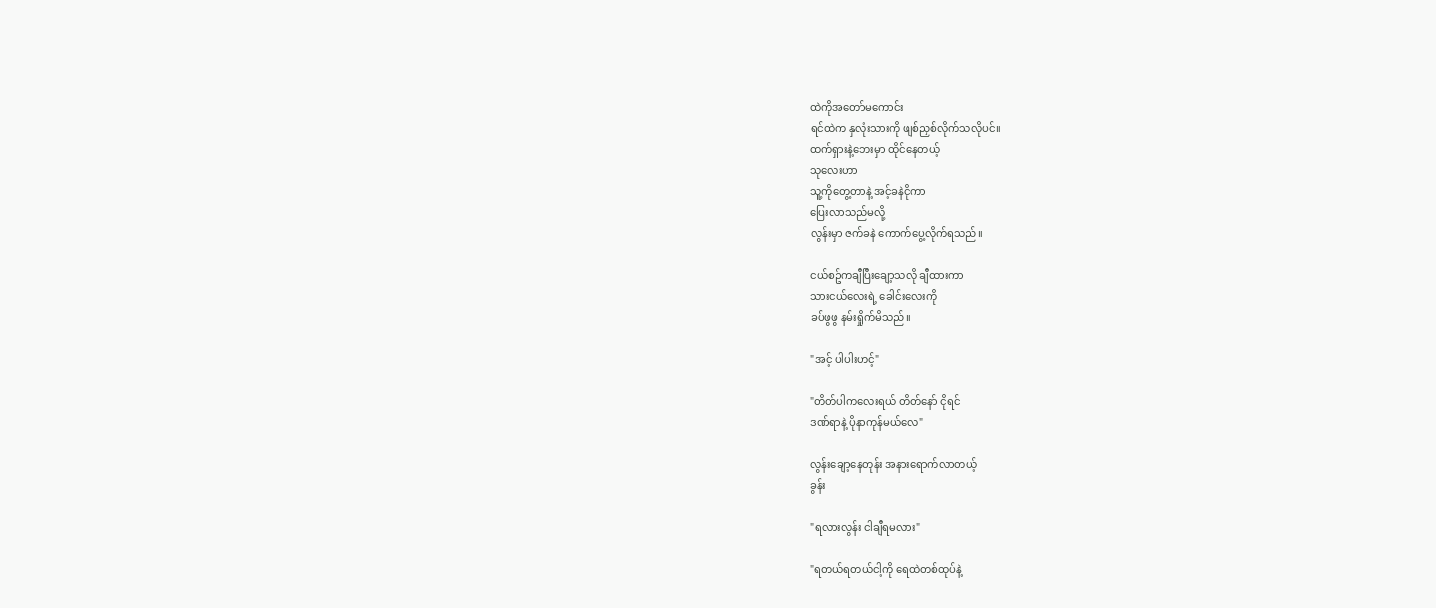ထဲကိုအတော်မကောင်း
ရင်ထဲက နှလုံးသားကို ဖျစ်ညှစ်လိုက်သလိုပင်။
ထက်ရှားနဲ့ဘေးမှာ ထိုင်နေတယ့်
သုလေးဟာ
သူ့ကိုတွေ့တာနဲ့ အင့်ခနဲငိုကာ
ပြေးလာသည်မလို့
လွန်းမှာ ဇက်ခနဲ ကောက်ပွေ့လိုက်ရသည်။

ငယ်စဥ်ကချီပြီးချော့သလို ချီထားကာ
သားငယ်လေးရဲ့ ခေါင်းလေးကို
ခပ်ဖွဖွ နမ်းရှိုက်မိသည်။

"အင့် ပါပါးဟင့်"

"တိတ်ပါကလေးရယ် တိတ်နော် ငိုရင်
ဒဏ်ရာနဲ့ ပိုနာကုန်မယ်လေ"

လွန်းချော့နေတုန်း အနားရောက်လာတယ့်
ခွန်း

"ရလားလွန်း ငါချီရမလား"

"ရတယ်ရတယ်ငါ့ကို ရေထဲတစ်ထုပ်နဲ့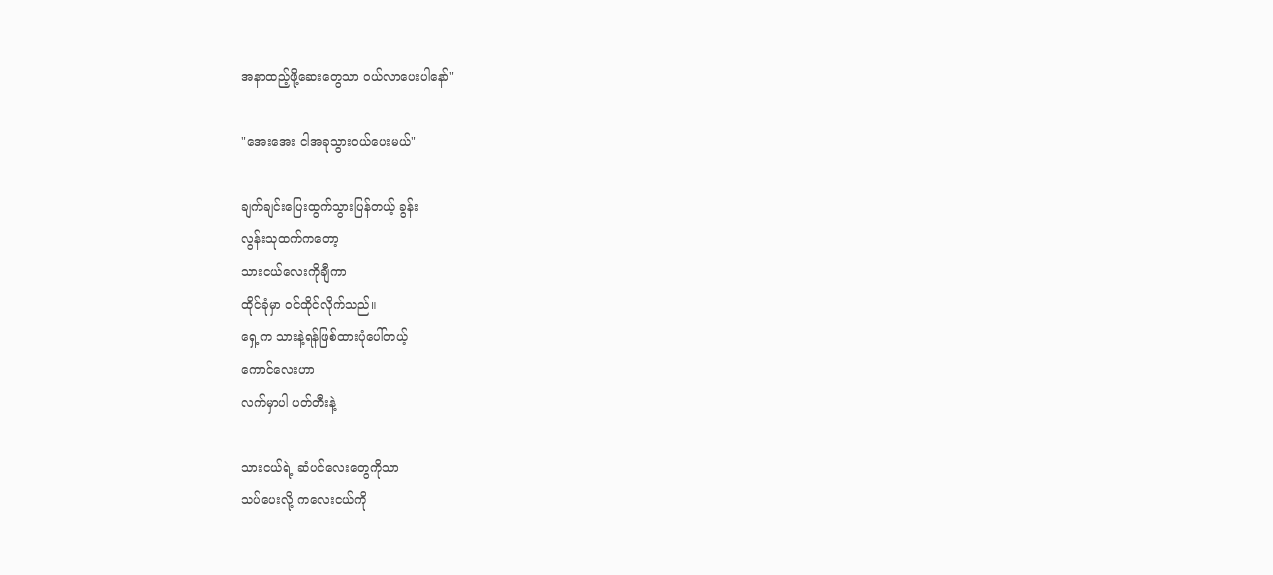အနာထည့်ဖို့ဆေးတွေသာ ဝယ်လာပေးပါနော်"

"အေးအေး ငါအခုသွားဝယ်ပေးမယ်"

ချက်ချင်းပြေးထွက်သွားပြန်တယ့် ခွန်း
လွန်းသုထက်ကတော့
သားငယ်လေးကိုချီကာ
ထိုင်ခုံမှာ ဝင်ထိုင်လိုက်သည်။
ရှေ့က သားနဲ့ရန်ဖြစ်ထားပုံပေါ်တယ့်
ကောင်လေးဟာ
လက်မှာပါ ပတ်တီးနဲ့

သားငယ်ရဲ့ ဆံပင်လေးတွေကိုသာ
သပ်ပေးလို့ ကလေးငယ်ကို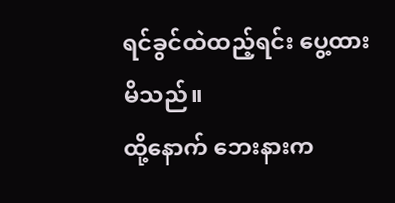ရင်ခွင်ထဲထည့်ရင်း ပွေ့ထားမိသည်။
ထို့နောက် ဘေးနားက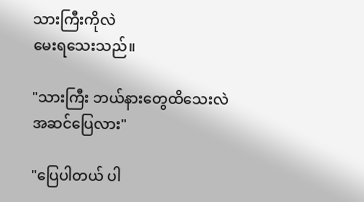သားကြီးကိုလဲ
မေးရသေးသည်။

"သားကြီး ဘယ်နားတွေထိသေးလဲ
အဆင်ပြေလား"

"ပြေပါတယ် ပါ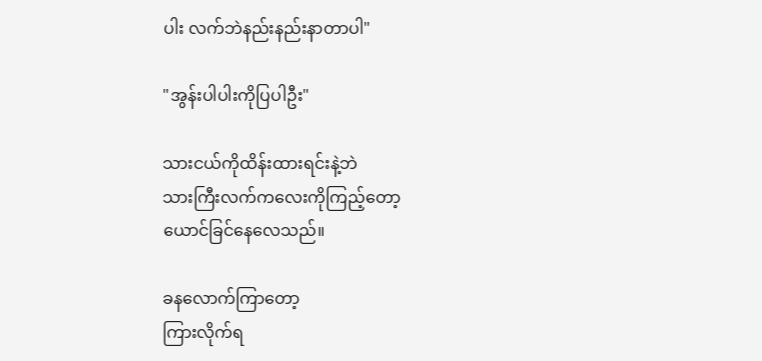ပါး လက်ဘဲနည်းနည်းနာတာပါ"

"အွန်းပါပါးကိုပြပါဦး"

သားငယ်ကိုထိန်းထားရင်းနဲ့ဘဲ
သားကြီးလက်ကလေးကိုကြည့်တော့
ယောင်ခြင်နေလေသည်။

ခနလောက်ကြာတော့
ကြားလိုက်ရ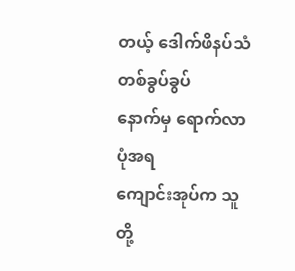တယ့် ဒေါက်ဖိနပ်သံတစ်ခွပ်ခွပ်
နောက်မှ ရောက်လာပုံအရ
ကျောင်းအုပ်က သူတို့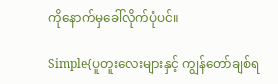ကိုနောက်မှခေါ်လိုက်ပုံပင်။

Simple{ပူတူးလေးများနှင့် ကျွန်တော်ချစ်ရ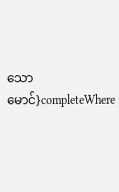သောမောင်}completeWhere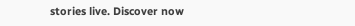stories live. Discover now